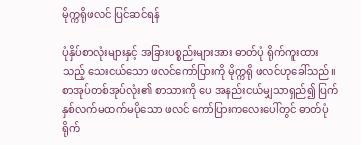မိုက္ကရိုဖလင် ပြင်ဆင်ရန်

ပုံနှိပ်စာလုံးများနှင့် အခြားပစ္စည်းများအား ဓာတ်ပုံ ရိုက်ကူးထားသည့် သေးငယ်သော ဖလင်ကော်ပြားကို မိုက္ကရို ဖလင်ဟုခေါ်သည်။ စာအုပ်တစ်အုပ်လုံး၏ စာသားကို ပေ အနည်းငယ်မျှသာရှည်၍ ပြက်နှစ်လက်မထက်မပိုသော ဖလင် ကော်ပြားကလေးပေါ်တွင် ဓာတ်ပုံ ရိုက်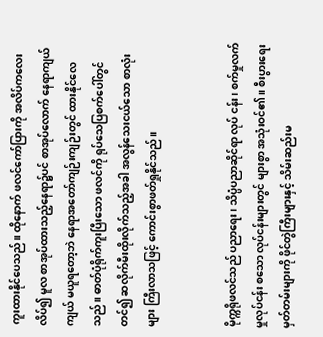ကူးထားနိုင်ပေသည်။ ထိုနောက် ဖလင်ကော်ပြားကို အလိပ်ကလေးလိပ်၍ မူလ စာအုပ်ထားသည့်နေရာ၌ပင် စာအုပ်လောက် နေရာကျယ်ကျယ် မယူရတော့ဘဲ နေရာအတော်ကျဉ်းကျဉ်းတွင် ထားနိုင်လေသည်။ ဓာတ်ပုံရိုက်ကူးပြီးသော ဖလင်ကို ရုပ်သေပြစက်ပေါ်တွင်တင်၍ ဆလိုက်မီးထိုးလိုက်သည့်အခါ အလွန်သေးငယ်သော စာလုံးများ ကြီးလာသဖြင့် ကောင်းစွာဖတ်ရှုနိုင်သည်။


မိုက္ကရိုဖလင်သည် ပညာရေး၊ သိပ္ပံပညာဆိုင်ရာ လုပ် ငန်း၊ စက်မှုလက်မှုလုပ်ငန်း စသော လုပ်ငန်းများတွင် များစွာ အသုံးဝင်၏။ စီးပွားရေး မှတ်တမ်းများကို ဖိုင်တွဲကြီးများနှင့် သိမ်းဆည်းမ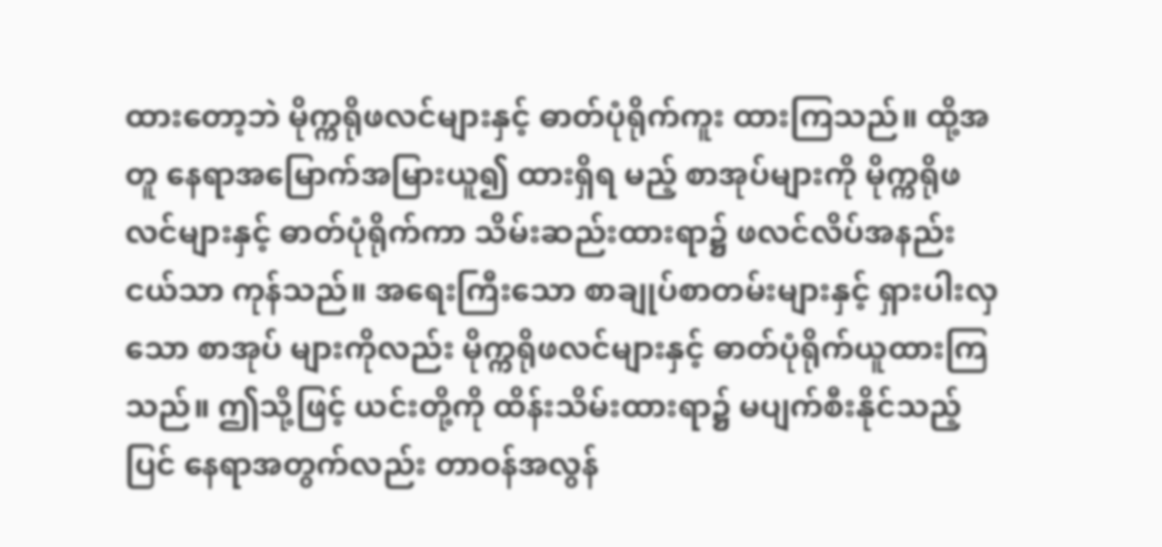ထားတော့ဘဲ မိုက္ကရိုဖလင်များနှင့် ဓာတ်ပုံရိုက်ကူး ထားကြသည်။ ထို့အတူ နေရာအမြောက်အမြားယူ၍ ထားရှိရ မည့် စာအုပ်များကို မိုက္ကရိုဖလင်များနှင့် ဓာတ်ပုံရိုက်ကာ သိမ်းဆည်းထားရာ၌ ဖလင်လိပ်အနည်းငယ်သာ ကုန်သည်။ အရေးကြီးသော စာချုပ်စာတမ်းများနှင့် ရှားပါးလှသော စာအုပ် များကိုလည်း မိုက္ကရိုဖလင်များနှင့် ဓာတ်ပုံရိုက်ယူထားကြသည်။ ဤသို့ဖြင့် ယင်းတို့ကို ထိန်းသိမ်းထားရာ၌ မပျက်စီးနိုင်သည့် ပြင် နေရာအတွက်လည်း တာဝန်အလွန်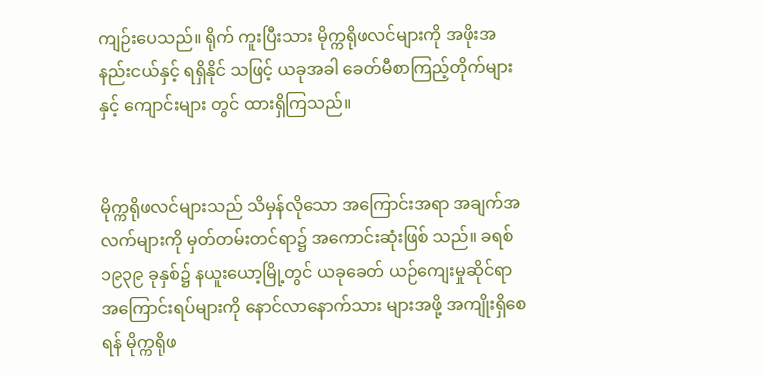ကျဉ်းပေသည်။ ရိုက် ကူးပြီးသား မိုက္ကရိုဖလင်များကို အဖိုးအနည်းငယ်နှင့် ရရှိနိုင် သဖြင့် ယခုအခါ ခေတ်မီစာကြည့်တိုက်များနှင့် ကျောင်းများ တွင် ထားရှိကြသည်။


မိုက္ကရိုဖလင်များသည် သိမှန်လိုသော အကြောင်းအရာ အချက်အလက်များကို မှတ်တမ်းတင်ရာ၌ အကောင်းဆုံးဖြစ် သည်။ ခရစ် ၁၉၃၉ ခုနှစ်၌ နယူးယော့မြို့တွင် ယခုခေတ် ယဉ်ကျေးမှုဆိုင်ရာ အကြောင်းရပ်များကို နောင်လာနောက်သား များအဖို့ အကျိုးရှိစေရန် မိုက္ကရိုဖ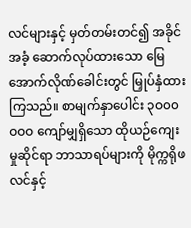လင်များနှင့် မှတ်တမ်းတင်၍ အခိုင်အခံ့ ဆောက်လုပ်ထားသော မြေအောက်လိုဏ်ခေါင်းတွင် မြှုပ်နှံထားကြသည်။ စာမျက်နှာပေါင်း ၃ဝ၀၀ဝဝဝ ကျော်မျှရှိသော ထိုယဉ်ကျေးမှုဆိုင်ရာ ဘာသာရပ်များကို မိုက္ကရိုဖလင်နှင့်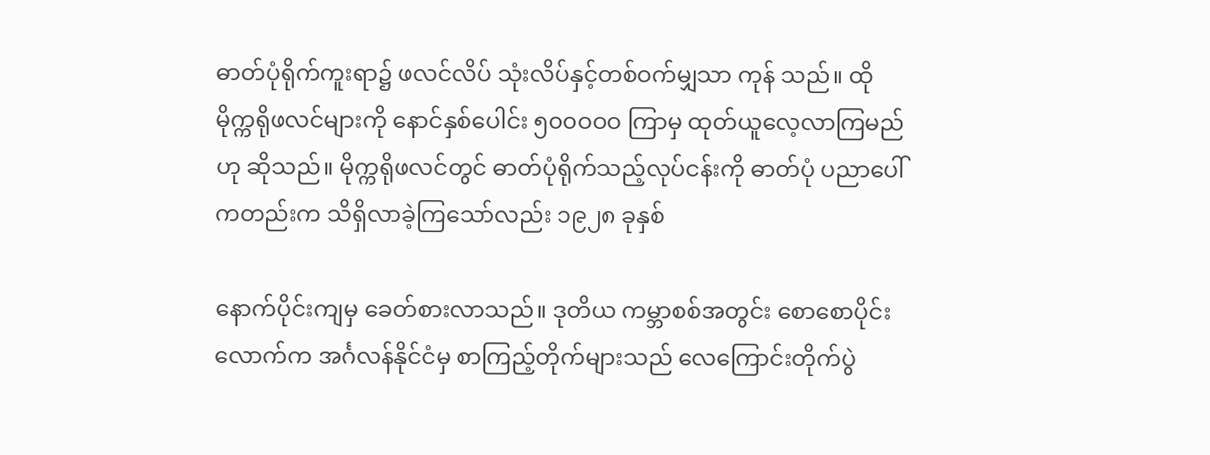ဓာတ်ပုံရိုက်ကူးရာ၌ ဖလင်လိပ် သုံးလိပ်နှင့်တစ်ဝက်မျှသာ ကုန် သည်။ ထိုမိုက္ကရိုဖလင်များကို နောင်နှစ်ပေါင်း ၅၀၀ဝဝဝ ကြာမှ ထုတ်ယူလေ့လာကြမည်ဟု ဆိုသည်။ မိုက္ကရိုဖလင်တွင် ဓာတ်ပုံရိုက်သည့်လုပ်ငန်းကို ဓာတ်ပုံ ပညာပေါ်ကတည်းက သိရှိလာခဲ့ကြသော်လည်း ၁၉၂၈ ခုနှစ်

နောက်ပိုင်းကျမှ ခေတ်စားလာသည်။ ဒုတိယ ကမ္ဘာစစ်အတွင်း စောစောပိုင်းလောက်က အင်္ဂလန်နိုင်ငံမှ စာကြည့်တိုက်များသည် လေကြောင်းတိုက်ပွဲ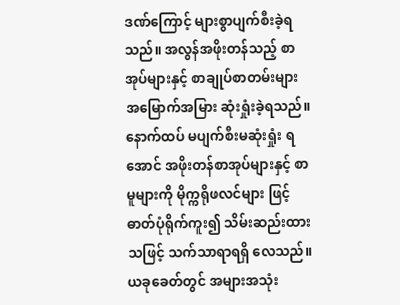ဒဏ်ကြောင့် များစွာပျက်စီးခဲ့ရသည်။ အလွန်အဖိုးတန်သည့် စာအုပ်များနှင့် စာချုပ်စာတမ်းများ အမြောက်အမြား ဆုံးရှုံးခဲ့ရသည်။ နောက်ထပ် မပျက်စီးမဆုံးရှုံး ရအောင် အဖိုးတန်စာအုပ်များနှင့် စာမူများကို မိုက္ကရိုဖလင်များ ဖြင့် ဓာတ်ပုံရိုက်ကူး၍ သိမ်းဆည်းထားသဖြင့် သက်သာရာရရှိ လေသည်။ ယခုခေတ်တွင် အများအသုံး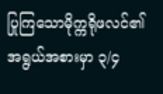ပြုကြသောမိုက္ကရိုဖလင်၏ အရွယ်အစားမှာ ၃/၄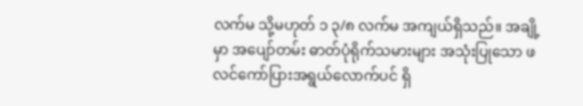လက်မ သို့မဟုတ် ၁ ၃/၈ လက်မ အကျယ်ရှိသည်။ အချို့မှာ အပျော်တမ်း ဓာတ်ပုံရိုက်သမားများ အသုံးပြုသော ဖလင်ကော်ပြားအရွယ်လောက်ပင် ရှိ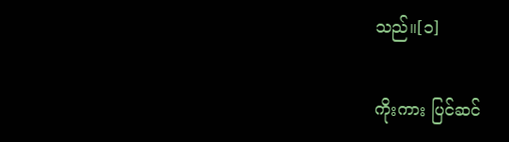သည်။[၁]

ကိုးကား ပြင်ဆင်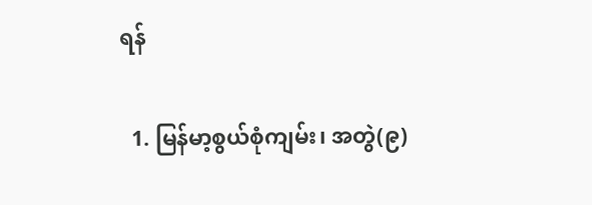ရန်

  1. မြန်မာ့စွယ်စုံကျမ်း၊ အတွဲ(၉)